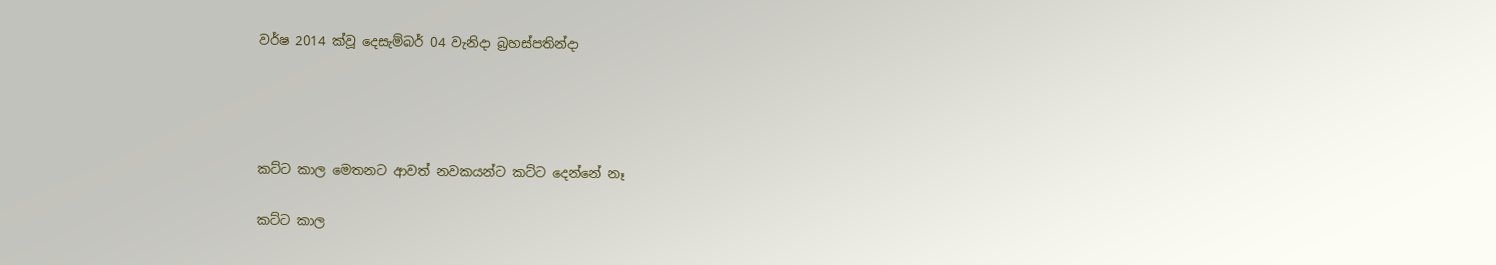වර්ෂ 2014 ක්වූ දෙසැම්බර් 04 වැනිදා බ්‍රහස්පතින්දා




කට්ට කාල මෙතනට ආවත් නවකයන්ට කට්ට දෙන්නේ නෑ

කට්ට කාල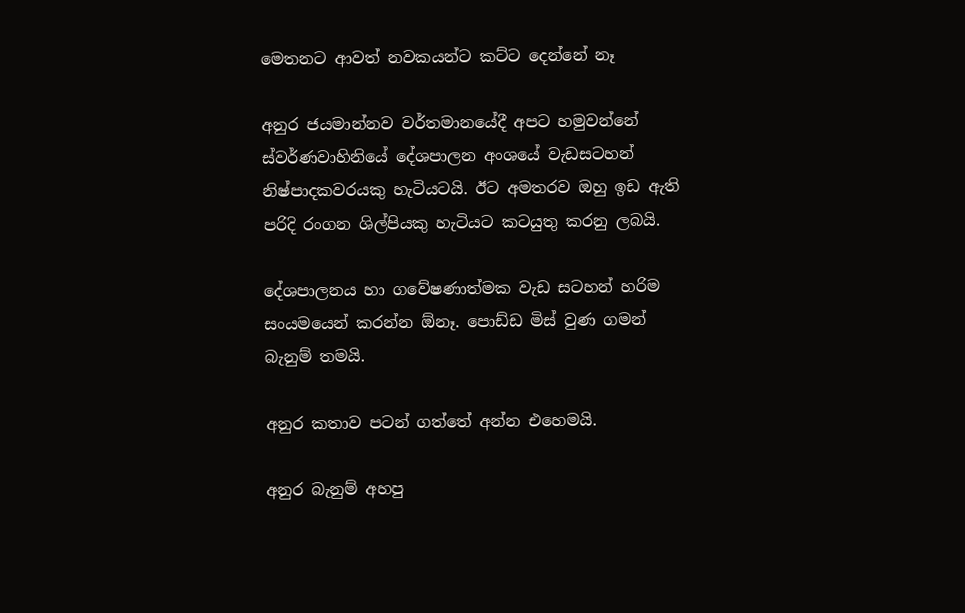මෙතනට ආවත් නවකයන්ට කට්ට දෙන්නේ නෑ

අනුර ජයමාන්නව වර්තමානයේදී අපට හමුවන්නේ ස්වර්ණවාහිනියේ දේශපාලන අංශයේ වැඩසටහන් නිෂ්පාදකවරයකු හැටියටයි. ඊට අමතරව ඔහු ඉඩ ඇති පරිදි රංගන ශිල්පියකු හැටියට කටයුතු කරනු ලබයි.

දේශපාලනය හා ගවේෂණාත්මක වැඩ සටහන් හරිම සංයමයෙන් කරන්න ඕනෑ. පොඩ්ඩ මිස් වුණ ගමන් බැනුම් තමයි.

අනුර කතාව පටන් ගත්තේ අන්න එහෙමයි.

අනුර බැනුම් අහපු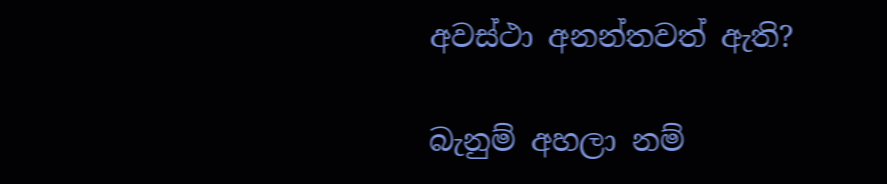අවස්ථා අනන්තවත් ඇති?

බැනුම් අහලා නම්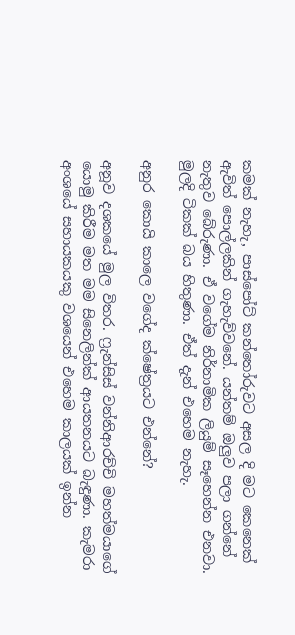කමක් නැහැ, පාස්පෝට් කන්තෝරුවට අසල දි මට කෙනෙක් ඇවිත් පොල්ලකින් ගැහැව්වනේ. යන්තම් ඔලුව පලා ගන්නේ නැතුව බේරුණා. ඒ වගේම නිර්නාමික ලියුම් සෑහෙන්න එනවා. මුලදි ටිකක් බය හිතුණා. ඒත් දැන් එහෙම නැහැ.

අනුර කොයි කාලෙ වගේද ක්ෂේත්‍රයට එන්නේ?

අනූව දශකයේ මුල විතර. ෆ්‍රැන්සිස් වන්නිආරච්චි මහත්මයාගේ යොමු කිරීම මත මම සිනෙලින්ක් ආයතනයට බැඳුණා. කැමරා අංශයේ සහායකයකු වශයෙන් එහෙම කාලයක් ඉන්න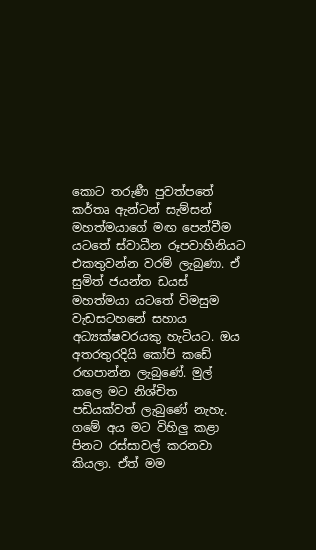කොට තරුණී පුවත්පතේ කර්තෘ ඇන්ටන් සැම්සන් මහත්මයාගේ මඟ පෙන්වීම යටතේ ස්වාධීන රූපවාහිනියට එකතුවන්න වරම් ලැබුණා. ඒ සුමිත් ජයන්ත ඩයස් මහත්මයා යටතේ විමසුම වැඩසටහනේ සහාය අධ්‍යක්ෂවරයකු හැටියට. ඔය අතරතුරදියි කෝපි කඩේ රඟපාන්න ලැබුණේ. මුල් කලෙ මට නිශ්චිත පඩියක්වත් ලැබුණේ නැහැ. ගමේ අය මට විහිලු කළා පිනට රස්සාවල් කරනවා කියලා. ඒත් මම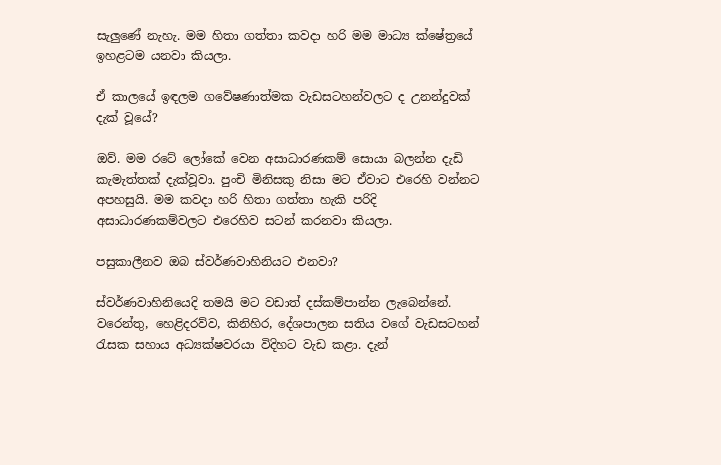සැලුණේ නැහැ. මම හිතා ගත්තා කවදා හරි මම මාධ්‍ය ක්ෂේත්‍රයේ ඉහළටම යනවා කියලා.

ඒ කාලයේ ඉඳලම ගවේෂණාත්මක වැඩසටහන්වලට ද උනන්දුවක් දැක් වූයේ?

ඔව්. මම රටේ ලෝකේ වෙන අසාධාරණකම් සොයා බලන්න දැඩි කැමැත්තක් දැක්වූවා. පුංචි මිනිසකු නිසා මට ඒවාට එරෙහි වන්නට අපහසුයි. මම කවදා හරි හිතා ගත්තා හැකි පරිදි අසාධාරණකම්වලට එරෙහිව සටන් කරනවා කියලා.

පසුකාලීනව ඔබ ස්වර්ණවාහිනියට එනවා?

ස්වර්ණවාහිනියෙදි තමයි මට වඩාත් දස්කම්පාන්න ලැබෙන්නේ. වරෙන්තු, හෙළිදරව්ව, කිනිහිර, දේශපාලන සතිය වගේ වැඩසටහන් රැසක සහාය අධ්‍යක්ෂවරයා විදිහට වැඩ කළා. දැන්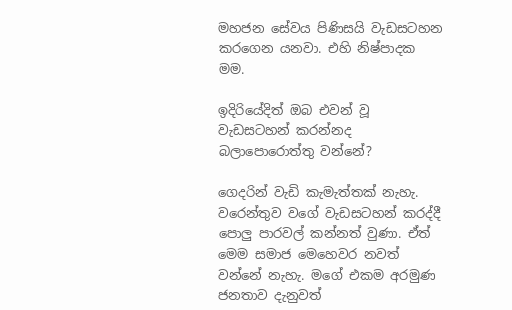මහජන සේවය පිණිසයි වැඩසටහන කරගෙන යනවා. එහි නිෂ්පාදක මම.

ඉදිරියේදිත් ඔබ එවන් වූ වැඩසටහන් කරන්නද බලාපොරොත්තු වන්නේ?

ගෙදරින් වැඩි කැමැත්තක් නැහැ. වරෙන්තුව වගේ වැඩසටහන් කරද්දී පොලු පාරවල් කන්නත් වුණා. ඒත් මෙම සමාජ මෙහෙවර නවත් වන්නේ නැහැ. මගේ එකම අරමුණ ජනතාව දැනුවත්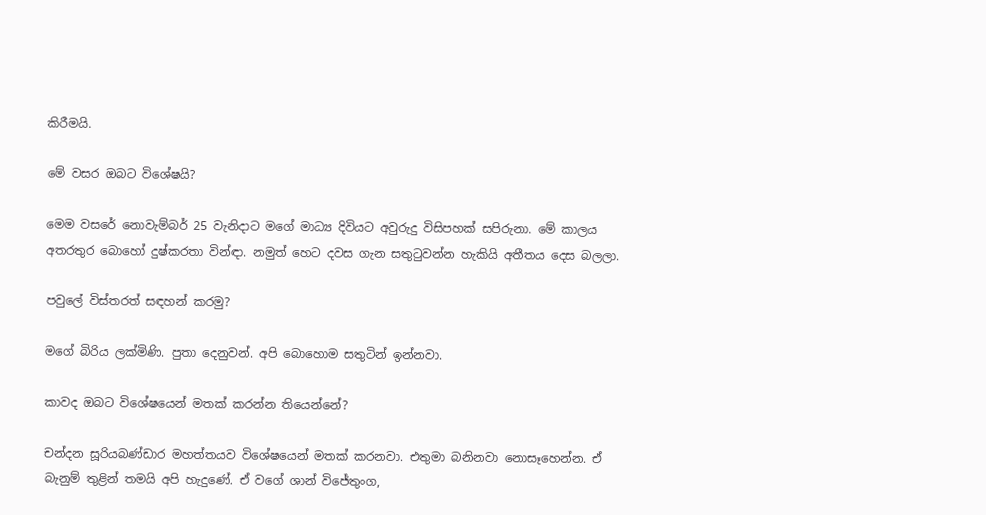කිරීමයි.

මේ වසර ඔබට විශේෂයි?

මෙම වසරේ නොවැම්බර් 25 වැනිදාට මගේ මාධ්‍ය දිවියට අවුරුදු විසිපහක් සපිරුනා. මේ කාලය අතරතුර බොහෝ දුෂ්කරතා වින්ඳා. නමුත් හෙට දවස ගැන සතුටුවන්න හැකියි අතීතය දෙස බලලා.

පවුලේ විස්තරත් සඳහන් කරමු?

මගේ බිරිය ලක්මිණි. පුතා දෙනුවන්. අපි බොහොම සතුටින් ඉන්නවා.

කාවද ඔබට විශේෂයෙන් මතක් කරන්න තියෙන්නේ?

චන්දන සූරියබණ්ඩාර මහත්තයව විශේෂයෙන් මතක් කරනවා. එතුමා බනිනවා නොසෑහෙන්න. ඒ බැනුම් තුළින් තමයි අපි හැදුණේ. ඒ වගේ ශාන් විජේතුංග,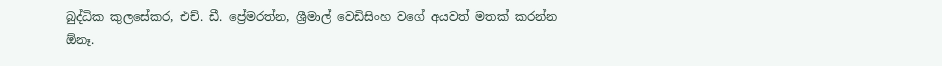බුද්ධික කුලසේකර, එච්. ඩී. ප්‍රේමරත්න, ශ්‍රීමාල් වෙඩිසිංහ වගේ අයවත් මතක් කරන්න ඕනෑ.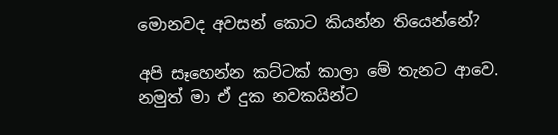මොනවද අවසන් කොට කියන්න තියෙන්නේ?

අපි සෑහෙන්න කට්ටක් කාලා මේ තැනට ආවෙ. නමුත් මා ඒ දුක නවකයින්ට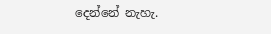දෙන්නේ නැහැ.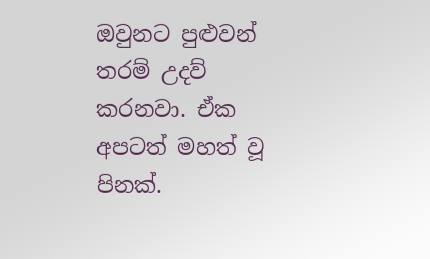ඔවුනට පුළුවන් තරම් උදව් කරනවා. ඒක අපටත් මහත් වූ පිනක්.